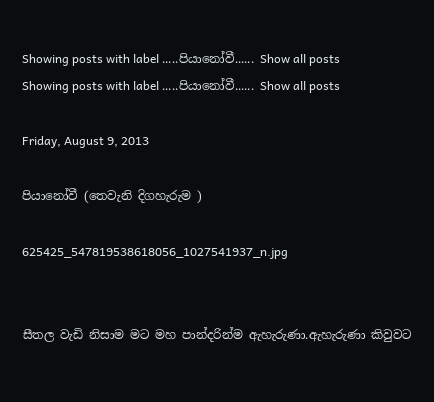Showing posts with label .....පියානෝවී...... Show all posts
Showing posts with label .....පියානෝවී...... Show all posts

Friday, August 9, 2013

පියානෝවී (තෙවැනි දිගහැරුම )

625425_547819538618056_1027541937_n.jpg


සීතල වැඩි නිසාම මට මහ පාන්දරින්ම ඇහැරුණා.ඇහැරුණා කිවුවට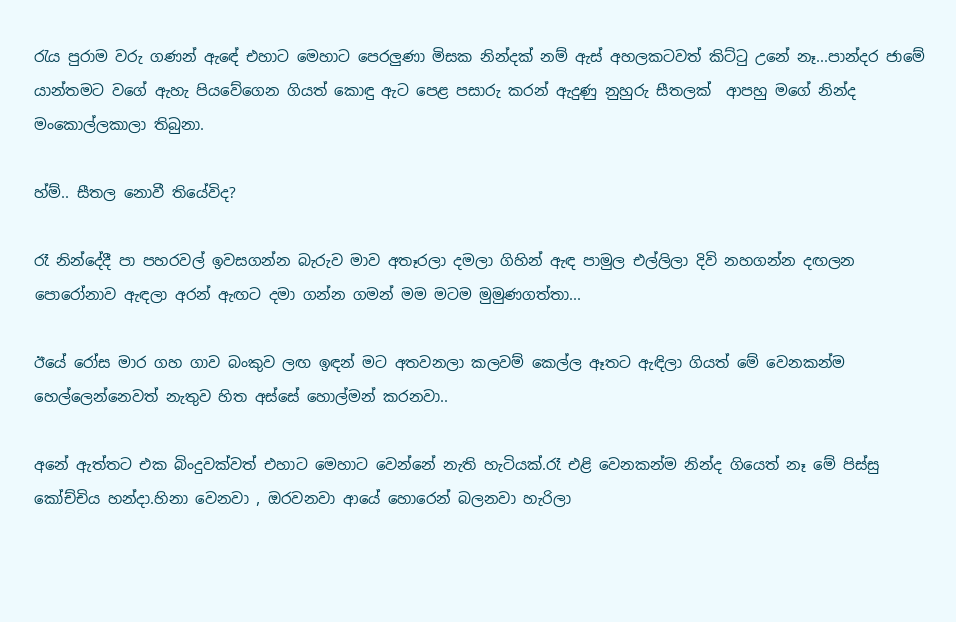රැය පුරාම වරු ගණන් ඇඳේ එහාට මෙහාට පෙරලුණා මිසක නින්දක් නම් ඇස් අහලකටවත් කිට්ටු උනේ නෑ...පාන්දර ජාමේ යාන්තමට වගේ ඇහැ පියවේගෙන ගියත් කොඳු ඇට පෙළ පසාරු කරන් ඇදුණු නුහුරු සීතලක්  ආපහු මගේ නින්ද මංකොල්ලකාලා තිබුනා.

හ්ම්.. සීතල නොවී තියේවිද?

රෑ නින්දේදී පා පහරවල් ඉවසගන්න බැරුව මාව අතෑරලා දමලා ගිහින් ඇඳ පාමුල එල්ලිලා දිවි නහගන්න දඟලන පොරෝනාව ඇඳලා අරන් ඇඟට දමා ගන්න ගමන් මම මටම මුමුණගත්තා...

ඊයේ රෝස මාර ගහ ගාව බංකුව ලඟ ඉඳන් මට අතවනලා කලවම් කෙල්ල ඈතට ඇඳිලා ගියත් මේ වෙනකන්ම හෙල්ලෙන්නෙවත් නැතුව හිත අස්සේ හොල්මන් කරනවා..

අනේ ඇත්තට එක බිංදුවක්වත් එහාට මෙහාට වෙන්නේ නැති හැටියක්.රෑ එළි වෙනකන්ම නින්ද ගියෙත් නෑ මේ පිස්සු කෝච්චිය හන්දා.හිනා වෙනවා , ඔරවනවා ආයේ හොරෙන් බලනවා හැරිලා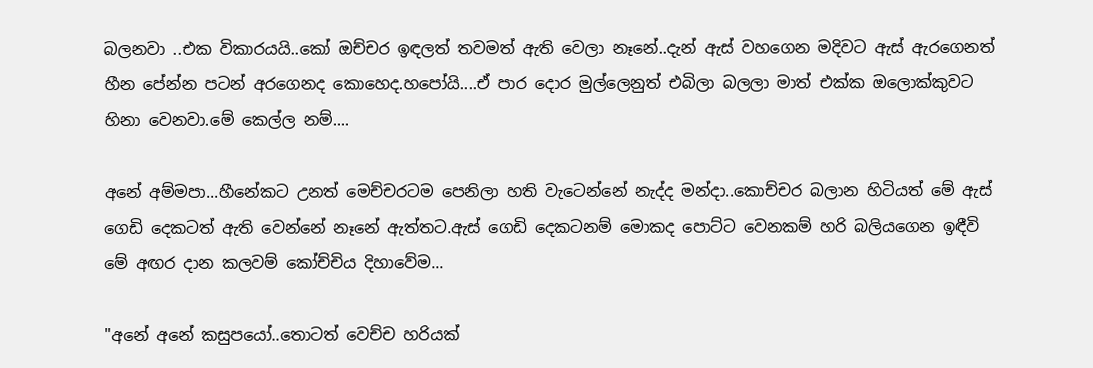බලනවා ..එක විකාරයයි..කෝ ඔච්චර ඉඳලත් තවමත් ඇති වෙලා නෑනේ..දැන් ඇස් වහගෙන මදිවට ඇස් ඇරගෙනත් හීන පේන්න පටන් අරගෙනද කොහෙද.හපෝයි....ඒ පාර දොර මුල්ලෙනුත් එබිලා බලලා මාත් එක්ක ඔලොක්කුවට හිනා වෙනවා.මේ කෙල්ල නම්....

අනේ අම්මපා...හීනේකට උනත් මෙච්චරටම පෙනිලා හති වැටෙන්නේ නැද්ද මන්දා..කොච්චර බලාන හිටියත් මේ ඇස් ගෙඩි දෙකටත් ඇති වෙන්නේ නෑනේ ඇත්තට.ඇස් ගෙඩි දෙකටනම් මොකද පොට්ට වෙනකම් හරි බලියගෙන ඉඳීවි මේ අඟර දාන කලවම් කෝච්චිය දිහාවේම...

"අනේ අනේ කසුපයෝ..තොටත් වෙච්ච හරියක්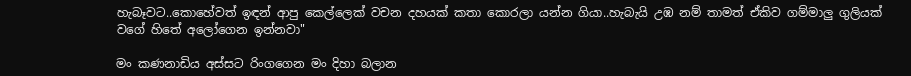හැබෑවට..කොහේවත් ඉඳන් ආපු කෙල්ලෙක් වචන දහයක් කතා කොරලා යන්න ගියා..හැබැයි උඹ නම් තාමත් ඒකිව ගම්මාලු ගුලියක් වගේ හිතේ අලෝගෙන ඉන්නවා"

මං කණනාඩිය අස්සට රිංගගෙන මං දිහා බලාන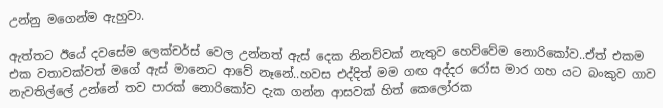උන්නු මගෙන්ම ඇහුවා.

ඇත්තට ඊයේ දවසේම ලෙක්චර්ස් වෙල උන්නත් ඇස් දෙක නිනව්වක් නැතුව හෙව්වේම නොරිකෝව..ඒත් එකම එක වතාවක්වත් මගේ ඇස් මානෙට ආවේ නෑනේ..හවස එද්දිත් මම ගඟ අද්දර රෝස මාර ගහ යට බංකුව ගාව නැවතිල්ලේ උන්නේ තව පාරක් නොරිකෝව දැක ගන්න ආසවක් හිත් කෙලෝරක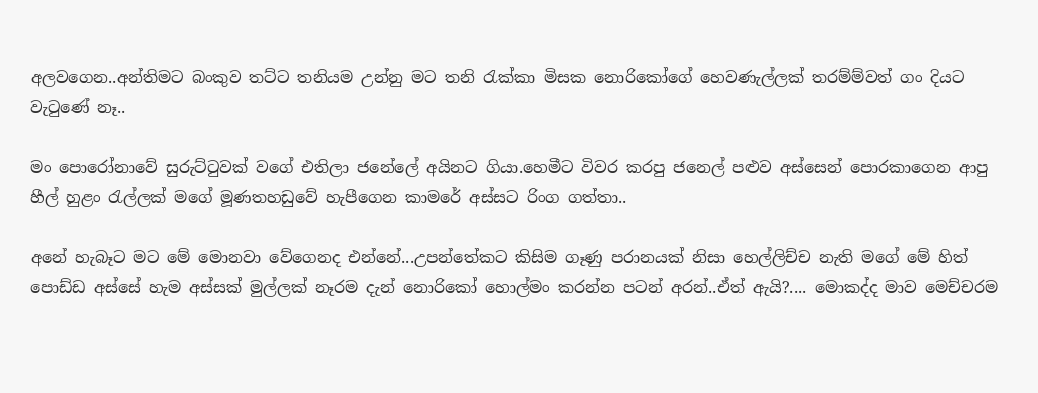අලවගෙන..අන්තිමට බංකුව තට්ට තනියම උන්නු මට තනි රැක්කා මිසක නොරිකෝගේ හෙවණැල්ලක් තරම්ම්වත් ගං දියට වැටුණේ නෑ..

මං පොරෝනාවේ සුරුට්ටුවක් වගේ එතිලා ජනේලේ අයිනට ගියා.හෙමීට විවර කරපු ජනෙල් පළුව අස්සෙන් පොරකාගෙන ආපු හීල් හුළං රැල්ලක් මගේ මූණතහඩුවේ හැපීගෙන කාමරේ අස්සට රිංග ගත්තා..

අනේ හැබෑට මට මේ මොනවා වේගෙනද එන්නේ...උපන්තේකට කිසිම ගෑණු පරානයක් නිසා හෙල්ලිච්ච නැති මගේ මේ හිත් පොඩ්ඩ අස්සේ හැම අස්සක් මුල්ලක් නෑරම දැන් නොරිකෝ හොල්මං කරන්න පටන් අරන්..ඒත් ඇයි?.... මොකද්ද මාව මෙච්චරම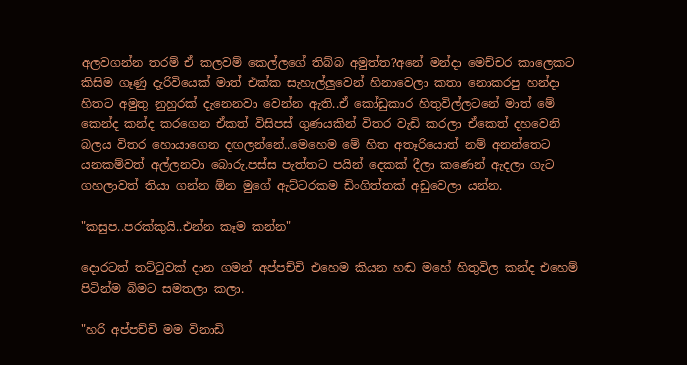අලවගන්න තරම් ඒ කලවම් කෙල්ලගේ තිබ්බ අමුත්ත?අනේ මන්දා මෙච්චර කාලෙකට කිසිම ගෑණු දැරිවියෙක් මාත් එක්ක සැහැල්ලුවෙන් හිනාවෙලා කතා නොකරපු හන්දා හිතට අමුතු නුහුරක් දැනෙනවා වෙන්න ඇති..ඒ කෝඩුකාර හිතුවිල්ලටනේ මාත් මේ කෙන්ද කන්ද කරගෙන ඒකත් විසිපස් ගුණයකින් විතර වැඩි කරලා ඒකෙත් දහවෙනි බලය විතර හොයාගෙන දඟලන්නේ..මෙහෙම මේ හිත අතෑරියොත් නම් අනන්තෙට යනකම්වත් අල්ලනවා බොරු.පස්ස පැත්තට පයින් දෙකක් දීලා කණෙන් ඇදලා ගැට ගහලාවත් තියා ගන්න ඕන මුගේ ඇට්ටරකම ඩිංගිත්තක් අඩුවෙලා යන්න.

"කසුප..පරක්කුයි..එන්න කෑම කන්න"

දොරටත් තට්ටුවක් දාන ගමන් අප්පච්චි එහෙම කියන හඬ මහේ හිතුවිල කන්ද එහෙම් පිටින්ම බිමට සමතලා කලා.

"හරි අප්පච්චි මම විනාඩි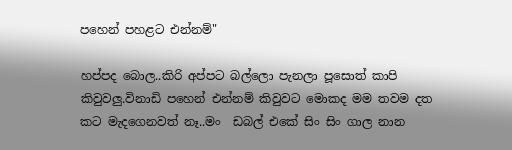පහෙන් පහළට එන්නම්"

හප්පද බොල..කිරි අප්පට බල්ලො පැනලා පූසොත් කාපි කිවුවලු.විනාඩි පහෙන් එන්නම් කිවුවට මොකද මම තවම දත කට මැදගෙනවත් නෑ..මං  ඩබල් එකේ සිං සිං ගාල නාන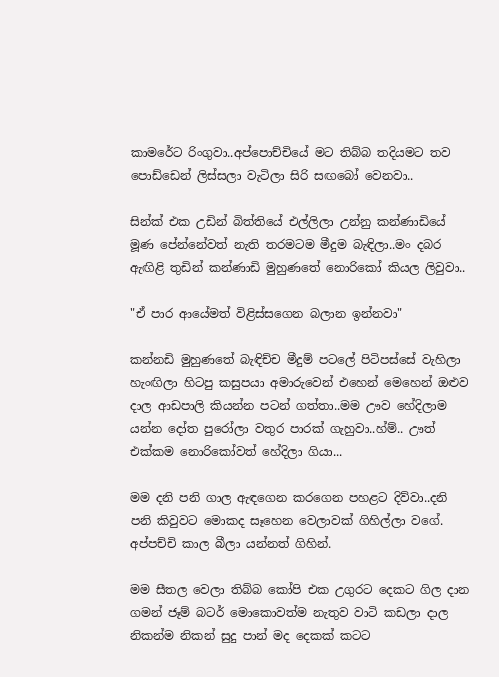කාමරේට රිංගුවා..අප්පොච්චියේ මට තිබ්බ තදියමට තව පොඩ්ඩෙන් ලිස්සලා වැටිලා සිරි සඟබෝ වෙනවා..

සින්ක් එක උඩින් බිත්තියේ එල්ලිලා උන්නු කන්ණාඩියේ මූණ පේන්නේවත් නැති තරමටම මීදුම බැඳිලා..මං දබර ඇඟිළි තුඩින් කන්ණාඩි මුහුණතේ නොරිකෝ කියල ලිවුවා..

"ඒ පාර ආයේමත් විළිස්සගෙන බලාන ඉන්නවා"

කන්නඩි මුහුණතේ බැඳිච්ච මීදුම් පටලේ පිටිපස්සේ වැහිලා හැංඟිලා හිටපු කසුපයා අමාරුවෙන් එහෙන් මෙහෙන් ඔළුව දාල ආඩපාලි කියන්න පටන් ගත්තා..මම ඌව හේදිලාම යන්න දෝත පුරෝලා වතුර පාරක් ගැහුවා..හ්ම්.. ඌත් එක්කම නොරිකෝවත් හේදිලා ගියා...

මම දනි පනි ගාල ඇඳගෙන කරගෙන පහළට දිව්වා..දනි පනි කිවුවට මොකද සෑහෙන වෙලාවක් ගිහිල්ලා වගේ. අප්පච්චි කාල බීලා යන්නත් ගිහින්.

මම සීතල වෙලා තිබ්බ කෝපි එක උගුරට දෙකට ගිල දාන ගමන් ජෑම් බටර් මොකොවත්ම නැතුව වාටි කඩලා දාල නිකන්ම නිකන් සුදු පාන් මද දෙකක් කටට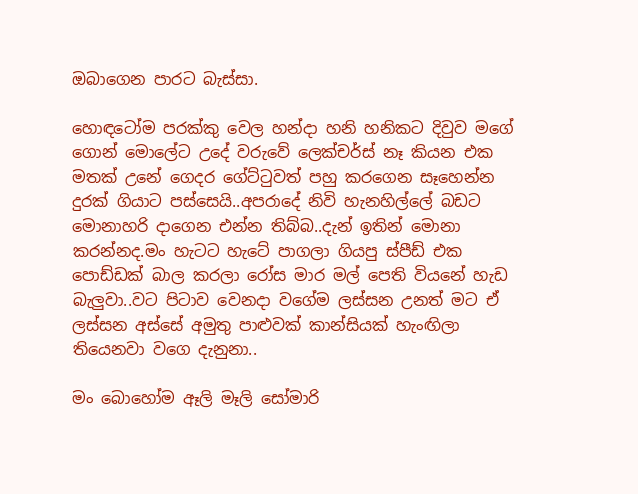ඔබාගෙන පාරට බැස්සා.

හොඳටෝම පරක්කු වෙල හන්දා හනි හනිකට දිවුව මගේ ගොන් මොලේට උදේ වරුවේ ලෙක්චර්ස් නෑ කියන එක මතක් උනේ ගෙදර ගේට්ටුවත් පහු කරගෙන සෑහෙන්න දුරක් ගියාට පස්සෙයි..අපරාදේ නිවි හැනහිල්ලේ බඩට මොනාහරි දාගෙන එන්න තිබ්බ..දැන් ඉතින් මොනා කරන්නද.මං හැටට හැටේ පාගලා ගියපු ස්පීඩ් එක පොඩ්ඩක් බාල කරලා රෝස මාර මල් පෙති වියනේ හැඩ බැලුවා..වට පිටාව වෙනදා වගේම ලස්සන උනත් මට ඒ ලස්සන අස්සේ අමුතු පාළුවක් කාන්සියක් හැංඟිලා තියෙනවා වගෙ දැනුනා..

මං බොහෝම ඈලි මෑලි සෝමාරි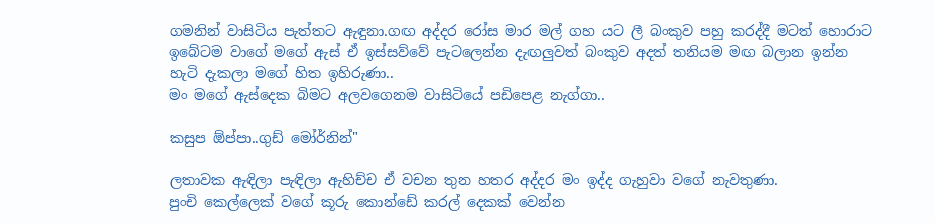ගමනින් වාසිටිය පැත්තට ඇඳුනා.ගඟ අද්දර රෝස මාර මල් ගහ යට ලී බංකුව පහු කරද්දී මටත් හොරාට ඉබේටම වාගේ මගේ ඇස් ඒ ඉස්සව්වේ පැටලෙන්න දැඟලුවත් බංකුව අදත් තනියම මඟ බලාන ඉන්න හැටි දැකලා මගේ හිත ඉහිරුණා..
මං මගේ ඇස්දෙක බිමට අලවගෙනම වාසිටියේ පඩිපෙළ නැග්ගා..

කසුප ඕප්පා..ගුඩ් මෝර්නින්"

ලතාවක ඇඳිලා පැඳිලා ඇහිච්ච ඒ වචන තුන හතර අද්දර මං ඉද්ද ගැහුවා වගේ නැවතුණා.
පුංචි කෙල්ලෙක් වගේ කූරු කොන්ඩේ කරල් දෙකක් වෙන්න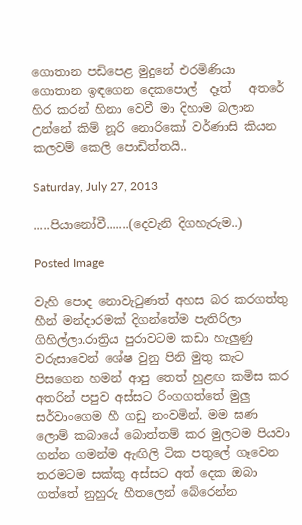ගොතාන පඩිපෙළ මුදුනේ එරමිණියා ගොතාන ඉඳගෙන දෙකපොල්  දෑත්   අතරේ හිර කරන් හිනා වෙවී මා දිහාම බලාන උන්නේ කිම් නූරි නොරිකෝ වර්ණාසි කියන කලවම් කෙලි පොඩිත්තයි..

Saturday, July 27, 2013

.....පියානෝවී.......(දෙවැනි දිගහැරුම..)

Posted Image

වැහි පොද නොවැටුණත් අහස බර කරගත්තු හීන් මන්දාරමක් දිගන්තේම පැතිරිලා ගිහිල්ලා.රාත්‍රිය පුරාවටම කඩා හැලුණු වරුසාවෙන් ශේෂ වුනු පිනි මුතු කැට පිසගෙන හමන් ආපු තෙත් හුළඟ කමිස කර අතරින් පපුව අස්සට රිංගගත්තේ මුලු සර්වාංගෙම හී ගඩු නංවමින්. මම ඝණ ලොම් කබායේ බොත්තම් කර මුලටම පියවා ගන්න ගමන්ම ඇඟිලි ටික පතුලේ ගෑවෙන තරමටම සක්කු අස්සට අත් දෙක ඔබා ගත්තේ නුහුරු හීතලෙන් බේරෙන්න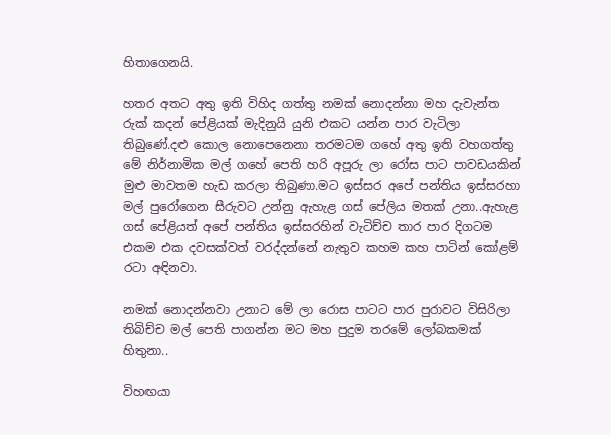හිතාගෙනයි.

හතර අතට අතු ඉති විහිද ගත්තු නමක් නොදන්නා මහ දැවැන්ත රුක් කදන් පේළියක් මැදිනුයි යුනි එකට යන්න පාර වැටිලා තිබුණේ.දළු කොල නොපෙනෙනා තරමටම ගහේ අතු ඉති වහගත්තු මේ නිර්නාමික මල් ගහේ පෙති හරි අපූරු ලා රෝස පාට පාවඩයකින් මුළු මාවතම හැඩ කරලා තිබුණා.මට ඉස්සර අපේ පන්තිය ඉස්සරහා මල් පුරෝගෙන සීරුවට උන්නු ඇහැළ ගස් පේලිය මතක් උනා..ඇහැළ ගස් පේළියත් අපේ පන්තිය ඉස්සරහින් වැටිච්ච තාර පාර දිගටම එකම එක දවසක්වත් වරද්දන්නේ නැතුව කහම කහ පාටින් කෝළම් රටා අඳිනවා.

නමක් නොදන්නවා උනාට මේ ලා රොස පාටට පාර පුරාවට විසිරිලා තිබිච්ච මල් පෙති පාගන්න මට මහ පුදුම තරමේ ලෝබකමක් හිතුනා..

විහඟයා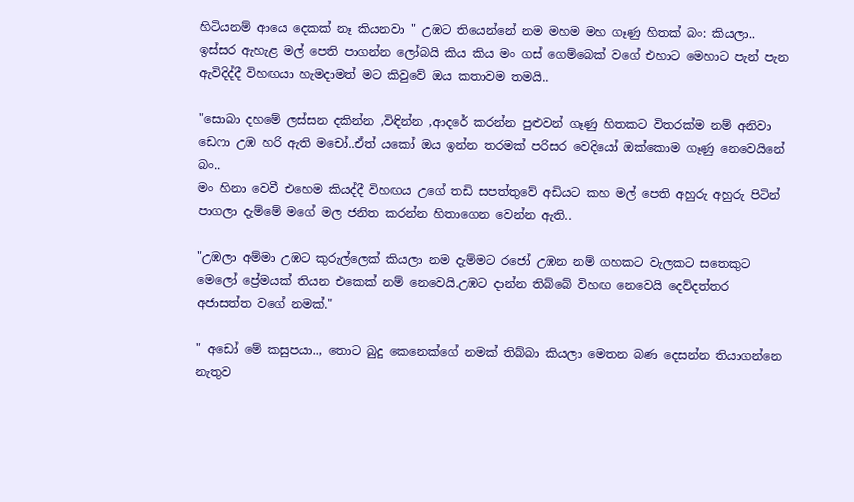හිටියනම් ආයෙ දෙකක් නෑ කියනවා " උඹට තියෙන්නේ නම මහම මහ ගෑණු හිතක් බං: කියලා..
ඉස්සර ඇහැළ මල් පෙති පාගන්න ලෝබයි කිය කිය මං ගස් ගෙම්බෙක් වගේ එහාට මෙහාට පැන් පැන ඇවිදිද්දී විහඟයා හැමදාමත් මට කිවුවේ ඔය කතාවම තමයි..

"සොබා දහමේ ලස්සන දකින්න ,විඳින්න ,ආදරේ කරන්න පුළුවන් ගෑණු හිතකට විතරක්ම නම් අනිවා ඩෙෆා උඹ හරි ඇති මචෝ..ඒත් යකෝ ඔය ඉන්න තරමක් පරිසර වෙදියෝ ඔක්කොම ගෑණු නෙවෙයිනේ බං..
මං හිනා වෙවී එහෙම කියද්දී විහඟය උගේ තඩි සපත්තුවේ අඩියට කහ මල් පෙති අහුරු අහුරු පිටින් පාගලා දැම්මේ මගේ මල ජනිත කරන්න හිතාගෙන වෙන්න ඇති..

"උඹලා අම්මා උඹට කුරුල්ලෙක් කියලා නම දැම්මට රජෝ උඹන නම් ගහකට වැලකට සතෙකුට මෙලෝ ප්‍රේමයක් තියන එකෙක් නම් නෙවෙයි.උඹට දාන්න තිබ්බේ විහඟ නෙවෙයි දෙව්දත්තර අජාසත්ත වගේ නමක්."

" අඩෝ මේ කසුපයා.., තොට බුදු කෙනෙක්ගේ නමක් තිබ්බා කියලා මෙතන බණ දෙසන්න තියාගන්නෙ නැතුව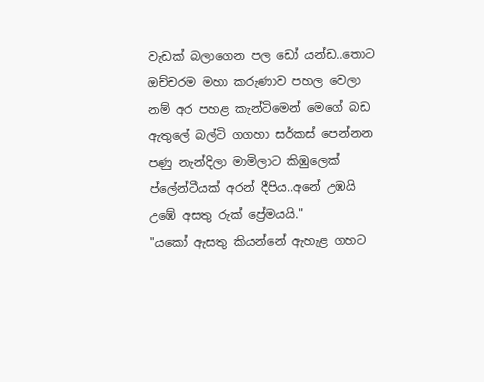වැඩක් බලාගෙන පල ඩෝ යන්ඩ..තොට ඔච්චරම මහා කරුණාව පහල වෙලා නම් අර පහළ කැන්ටිමෙන් මෙගේ බඩ ඇතුලේ බල්ටි ගගහා සර්කස් පෙන්නන පණු නැන්දිලා මාමිලාට කිඹුලෙක් ප්ලේන්ටීයක් අරන් දීපිය..අනේ උඹයි උඹේ අසතු රුක් ප්‍රේමයයි."
"යකෝ ඇසතු කියන්නේ ඇහැළ ගහට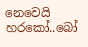නෙවෙයි හරකෝ..බෝ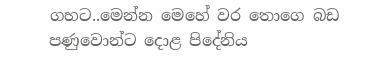ගහට..මෙන්න මෙහේ වර තොගෙ බඩ පණුවොන්ට දොළ පිදේනිය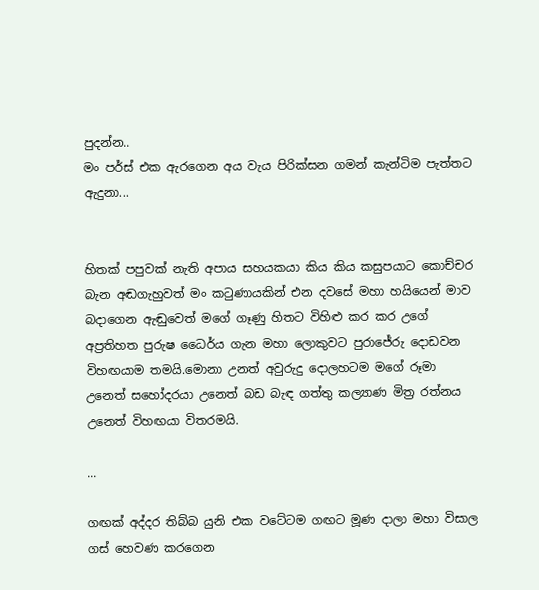පුදන්න..
මං පර්ස් එක ඇරගෙන අය වැය පිරික්සන ගමන් කැන්ටිම පැත්තට ඇදුනා...


හිතක් පපුවක් නැති අපාය සහයකයා කිය කිය කසුපයාට කොච්චර බැන අඬගැහුවත් මං කටුණායකින් එන දවසේ මහා හයියෙන් මාව බදාගෙන ඇඬුවෙත් මගේ ගෑණු හිතට විහිළු කර කර උගේ අප්‍රතිහත පුරුෂ ධෛර්ය ගැන මහා ලොකුවට පුරාජේරු දොඩවන විහඟයාම තමයි.මොනා උනත් අවුරුදු දොලහටම මගේ රූමා උනෙත් සහෝදරයා උනෙත් බඩ බැඳ ගත්තු කල්‍යාණ මිත්‍ර රත්නය උනෙත් විහඟයා විතරමයි.

...

ගඟක් අද්දර තිබ්බ යුනි එක වටේටම ගඟට මූණ දාලා මහා විසාල ගස් හෙවණ කරගෙන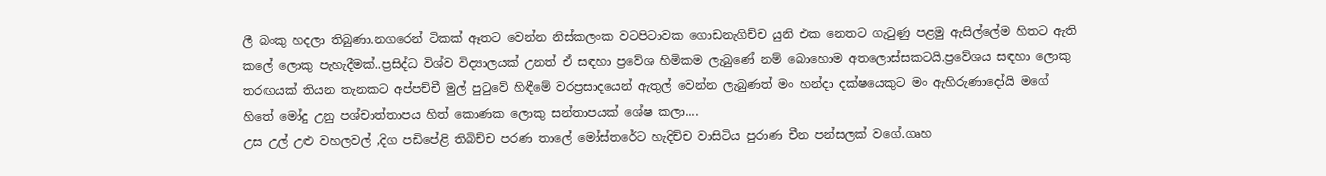ලී බංකු හදලා තිබුණා.නගරෙන් ටිකක් ඈතට වෙන්න නිස්කලංක වටපිටාවක ගොඩනැගිච්ච යුනි එක නෙතට ගැටුණු පළමු ඇසිල්ලේම හිතට ඇති කලේ ලොකු පැහැදීමක්..ප්‍රසිද්ධ විශ්ව විද්‍යාලයක් උනත් ඒ සඳහා ප්‍රවේශ හිමිකම ලැබුණේ නම් බොහොම අතලොස්සකටයි.ප්‍රවේශය සඳහා ලොකු තරඟයක් තියන තැනකට අප්පච්චී මුල් පුටුවේ හිඳීමේ වරප්‍රසාදයෙන් ඇතුල් වෙන්න ලැබුණත් මං හන්දා දක්ෂයෙකුට මං ඇහිරුණාදෝයි මගේ හිතේ මෝදු උනු පශ්චාත්තාපය හිත් කොණක ලොකු සන්තාපයක් ශේෂ කලා....
උස උල් උළු වහලවල් ,දිග පඩිපේළි තිබිච්ච පරණ තාලේ මෝස්තරේට හැදිච්ච වාසිටිය පුරාණ චීන පන්සලක් වගේ.ගෘහ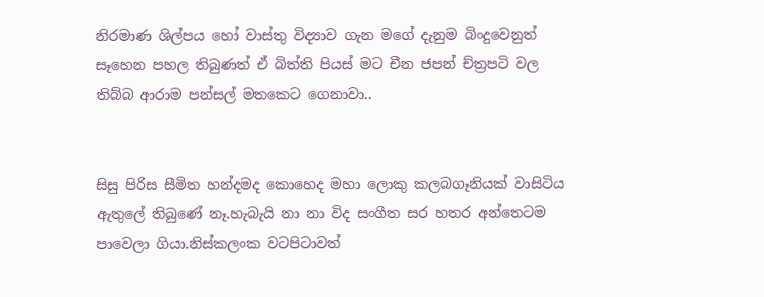නිරමාණ ශිල්පය හෝ වාස්තු විද්‍යාව ගැන මගේ දැනුම බිංදුවෙනුත් සෑහෙන පහල තිබුණත් ඒ බිත්ති පියස් මට චීන ජපන් ච්ත්‍රපටි වල තිබ්බ ආරාම පන්සල් මතකෙට ගෙනාවා..


සිසු පිරිස සීමිත හන්දමද කොහෙද මහා ලොකු කලබගෑනියක් වාසිටිය ඇතුලේ තිබුණේ නෑ.හැබැයි නා නා විද සංගීත සර හතර අන්තෙටම පාවෙලා ගියා.නිස්කලංක වටපිටාවත්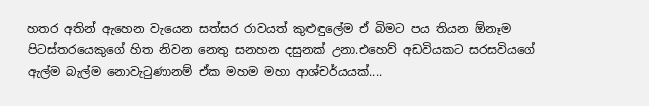හතර අතින් ඇහෙන වැයෙන සත්සර රාවයත් කුළුඳුලේම ඒ බිමට පය තියන ඕනෑම පිටස්තරයෙකුගේ හිත නිවන නෙතු සනහන දසුනක් උනා.එහෙව් අඩවියකට සරසවියගේ ඇල්ම බැල්ම නොවැටුණානම් ඒක මහම මහා ආශ්චර්යයක්....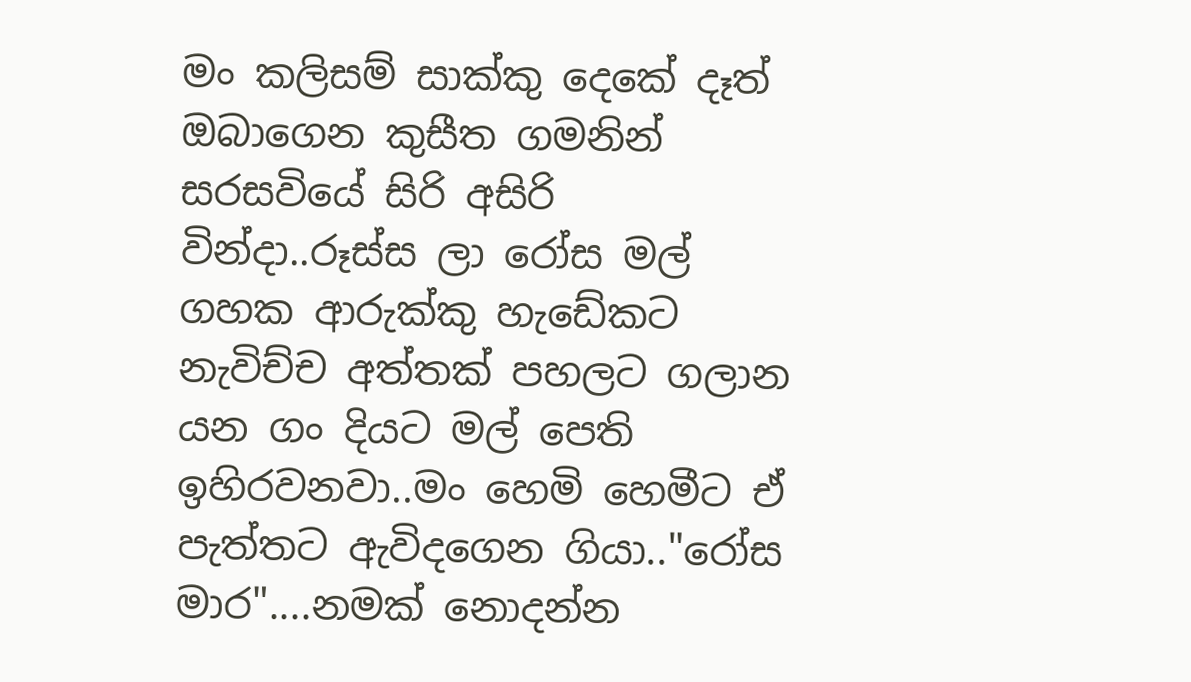මං කලිසම් සාක්කු දෙකේ දෑත් ඔබාගෙන කුසීත ගමනින් සරසවියේ සිරි අසිරි වින්දා..රූස්ස ලා රෝස මල් ගහක ආරුක්කු හැඩේකට නැවිච්ච අත්තක් පහලට ගලාන යන ගං දියට මල් පෙති ඉහිරවනවා..මං හෙමි හෙමීට ඒ පැත්තට ඇවිදගෙන ගියා.."රෝස මාර"....නමක් නොදන්න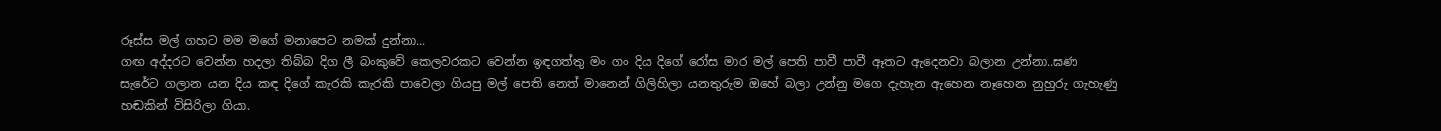රූස්ස මල් ගහට මම මගේ මනාපෙට නමක් දුන්නා...
ගඟ අද්දරට වෙන්න හදලා තිබ්බ දිග ලී බංකුවේ කෙලවරකට වෙන්න ඉඳගත්තු මං ගං දිය දිගේ රෝස මාර මල් පෙති පාවී පාවී ඈතට ඇදෙනවා බලාන උන්නා..ඝණ සැරේට ගලාන යන දිය කඳ දිගේ කැරකි කැරකි පාවෙලා ගියපු මල් පෙති නෙත් මානෙන් ගිලිහිලා යනතුරුම ඔහේ බලා උන්නු මගෙ දැහැන ඇහෙන නෑහෙන නුහුරු ගැහැණු හඬකින් විසිරිලා ගියා.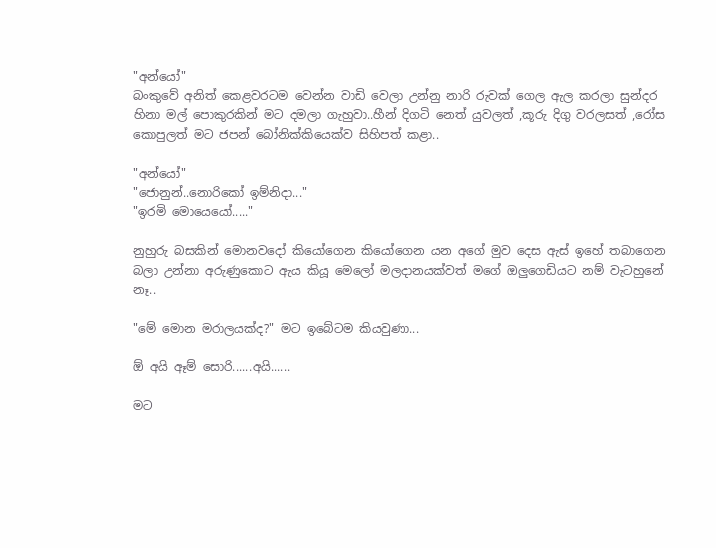"අන්යෝ"
බංකුවේ අනිත් කෙළවරටම වෙන්න වාඩි වෙලා උන්නු නාරි රුවක් ගෙල ඇල කරලා සුන්දර හිනා මල් පොකුරකින් මට දමලා ගැහුවා..හීන් දිගටි නෙත් යුවලත් ,කූරු දිගු වරලසත් ,රෝස කොපුලත් මට ජපන් බෝනික්කියෙක්ව සිහිපත් කළා..

"අන්යෝ"
"ජොනුන්..නොරිකෝ ඉම්නිදා..."
"ඉරමි මොයෙයෝ....."

නුහුරු බසකින් මොනවදෝ කියෝගෙන කියෝගෙන යන අගේ මුව දෙස ඇස් ඉහේ තබාගෙන බලා උන්නා අරුණුකොට ඇය කියූ මෙලෝ මලදානයක්වත් මගේ ඔලුගෙඩියට නම් වැටහුනේ නෑ..

"මේ මොන මරාලයක්ද?" මට ඉබේටම කියවුණා...

ඕ අයි ඈම් සොරි......අයි......

මට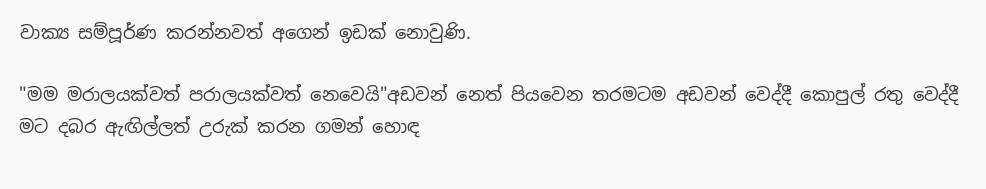වාක්‍ය සම්පූර්ණ කරන්නවත් අගෙන් ඉඩක් නොවුණි.

"මම මරාලයක්වත් පරාලයක්වත් නෙවෙයි"අඩවන් නෙත් පියවෙන තරමටම අඩවන් වෙද්දී කොපුල් රතු වෙද්දී මට දබර ඇඟිල්ලත් උරුක් කරන ගමන් හොඳ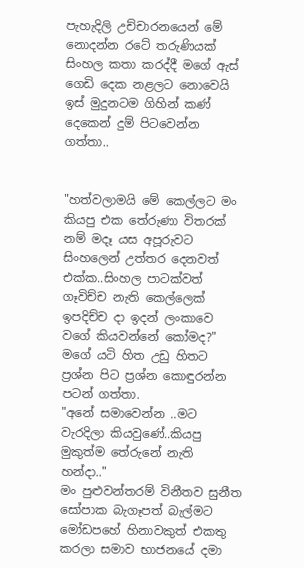පැහැදිලි උච්චාරනයෙන් මේ නොදන්න රටේ තරුණියක් සිංහල කතා කරද්දී මගේ ඇස් ගෙඩි දෙක නළලට නොවෙයි ඉස් මුදුනටම ගිහින් කණ් දෙකෙන් දුම් පිටවෙන්න ගත්තා..


"හත්වලාමයි මේ කෙල්ලට මං කියපු එක තේරුණා විතරක් නම් මදෑ යස අපූරුවට සිංහලෙන් උත්තර දෙනවත් එක්ක..සිංහල පාටක්වත් ගෑවිච්ච නැති කෙල්ලෙක් ඉපදිච්ච දා ඉදන් ලංකාවෙ වගේ කියවන්නේ කෝමද?"
මගේ යටි හිත උඩු හිතට ප්‍රශ්න පිට ප්‍රශ්න කොඳුරන්න පටන් ගත්තා.
"අනේ සමාවෙන්න ..මට වැරදිලා කියවුණේ..කියපු මුකුත්ම තේරුනේ නැති හන්දා.."
මං පුළුවන්තරම් විනීතව සුනීත සෝපාක බැගෑපත් බැල්මට මෝඩපහේ හිනාවකුත් එකතු කරලා සමාව භාජනයේ දමා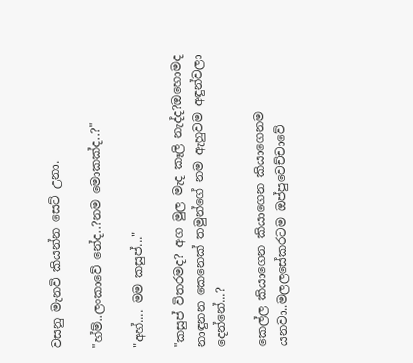වසනු මැනවි කියන්න සෙට් උනා.

"හ්ම්..ලංකාවේ නේද..?නම මොකක්ද..?"

"අහ්.... මම කසුප්..."

"කසුප් විතරමද? අග මුල මැද කෑලි නැද්ද?ඔහොමද නාඳුනන කෙනෙක් තමුන්ගේ නම ඇහුවම අඳුන්වලා දෙන්නේ...?

කෙල්ල කියාගෙන කියාගෙන කියාගෙනම යනවා..මලලසේකරටම ඔප්පුවෙච්චාවේ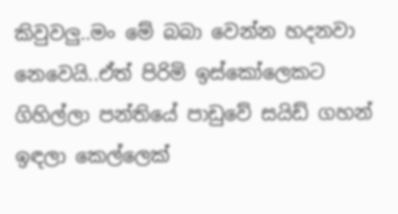කිවුවලු..මං මේ බබා වෙන්න හදනවා නෙවෙයි..ඒත් පිරිමි ඉස්කෝලෙකට ගිහිල්ලා පන්තියේ පාඩුවේ සයිඩ් ගහන් ඉඳලා කෙල්ලෙක්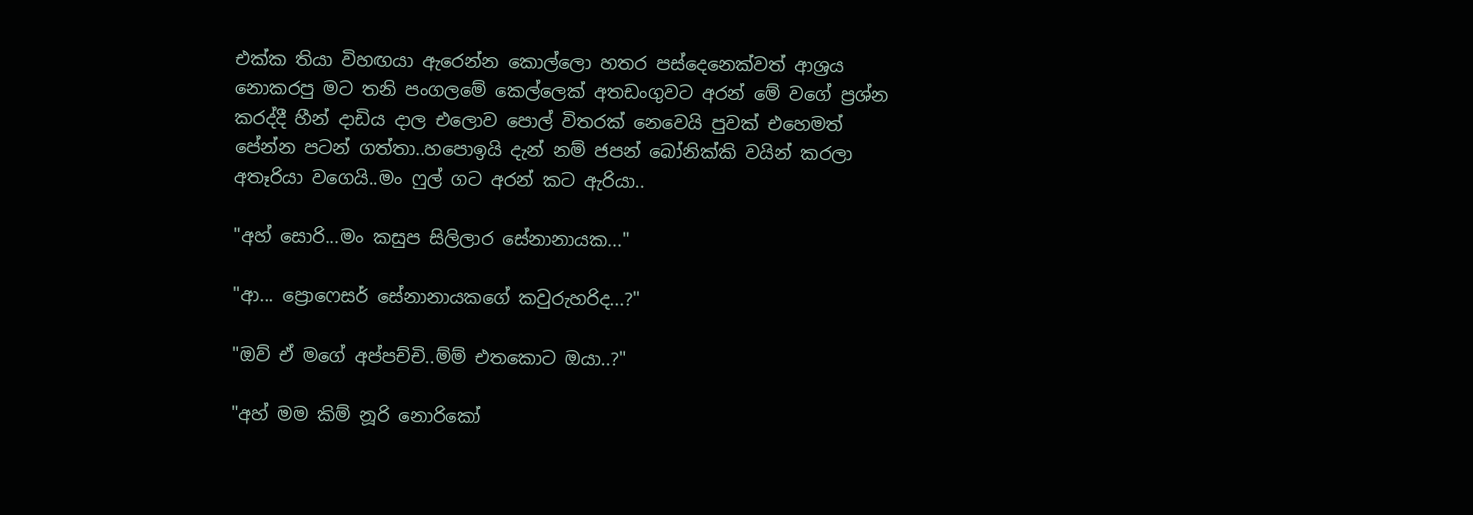එක්ක තියා විහඟයා ඇරෙන්න කොල්ලො හතර පස්දෙනෙක්වත් ආශ්‍රය නොකරපු මට තනි පංගලමේ කෙල්ලෙක් අතඩංගුවට අරන් මේ වගේ ප්‍රශ්න කරද්දී හීන් දාඩිය දාල එලොව පොල් විතරක් නෙවෙයි පුවක් එහෙමත් පේන්න පටන් ගත්තා..හපොඉයි දැන් නම් ජපන් බෝනික්කි වයින් කරලා අතෑරියා වගෙයි..මං ෆුල් ගට අරන් කට ඇරියා..

"අහ් සොරි...මං කසුප සිලිලාර සේනානායක..."

"ආ... ප්‍රොෆෙසර් සේනානායකගේ කවුරුහරිද...?"

"ඔව් ඒ මගේ අප්පච්චි..ම්ම් එතකොට ඔයා..?"

"අහ් මම කිම් නූරි නොරිකෝ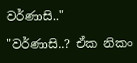වර්ණාසි.."

"වර්ණාසි..? ඒක නිකං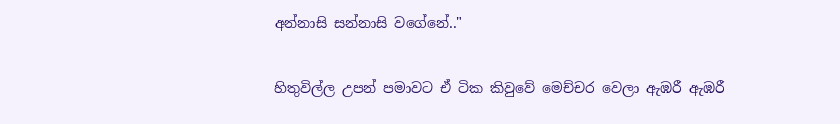අන්නාසි සන්නාසි වගේනේ.."

හිතුවිල්ල උපන් පමාවට ඒ ටික කිවුවේ මෙච්චර වෙලා ඇඹරී ඇඹරී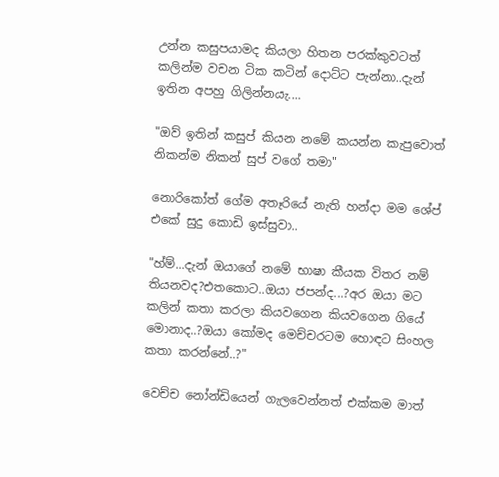උන්න කසුපයාමද කියලා හිතන පරක්කුවටත් කලින්ම වචන ටික කටින් දොට්ට පැන්නා..දැන් ඉතින අපහු ගිලින්නයැ....

"ඔව් ඉතින් කසුප් කියන නමේ කයන්න කැපුවොත් නිකන්ම නිකන් සුප් වගේ තමා"

නොරිකෝත් ගේම අතෑරියේ නැති හන්දා මම ශේප් එකේ සුදු කොඩි ඉස්සුවා..

"හ්ම්...දැන් ඔයාගේ නමේ භාෂා කීයක විතර නම් තියනවද?එතකොට..ඔයා ජපන්ද...?අර ඔයා මට කලින් කතා කරලා කියවගෙන කියවගෙන ගියේ මොනාද..?ඔයා කෝමද මෙච්චරටම හොඳට සිංහල කතා කරන්නේ..?"

වෙච්ච නෝන්ඩියෙන් ගැලවෙන්නත් එක්කම මාත්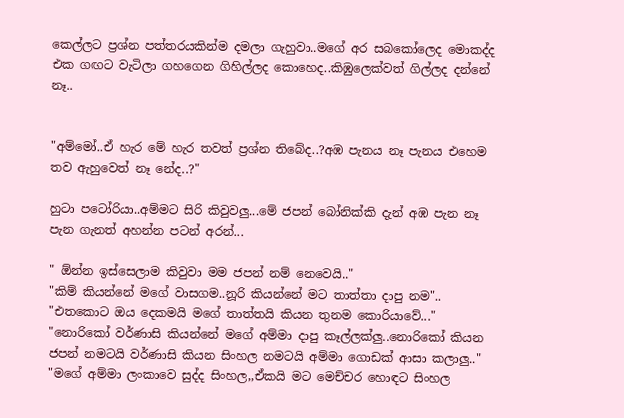කෙල්ලට ප්‍රශ්න පත්තරයකින්ම දමලා ගැහුවා..මගේ අර සබකෝලෙද මොකද්ද එක ගඟට වැටිලා ගහගෙන ගිහිල්ලද කොහෙද..කිඹුලෙක්වත් ගිල්ලද දන්නේ නෑ..


"අම්මෝ..ඒ හැර මේ හැර තවත් ප්‍රශ්න තිබේද..?අඹ පැනය නෑ පැනය එහෙම තව ඇහුවෙත් නෑ නේද..?"

හුටා පටෝරියා..අම්මට සිරි කිවුවලු...මේ ජපන් බෝනික්කි දැන් අඹ පැන නෑ පැන ගැනත් අහන්න පටන් අරන්...

" ඕන්න ඉස්සෙලාම කිවුවා මම ජපන් නම් නෙවෙයි.."
"කිම් කියන්නේ මගේ වාසගම..නූරි කියන්නේ මට තාත්තා දාපු නම"..
"එතකොට ඔය දෙකමයි මගේ තාත්තයි කියන තුනම කොරියාවේ..."
"නොරිකෝ වර්ණාසි කියන්නේ මගේ අම්මා දාපු කෑල්ලක්ලු..නොරිකෝ කියන ජපන් නමටයි වර්ණාසි කියන සිංහල නමටයි අම්මා ගොඩක් ආසා කලාලු.."
"මගේ අම්මා ලංකාවෙ සුද්ද සිංහල,,ඒකයි මට මෙච්චර හොඳට සිංහල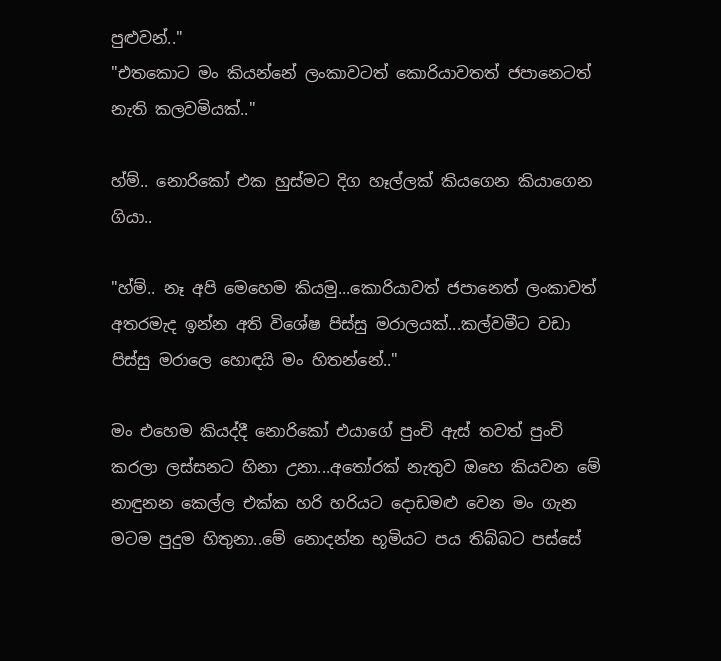පුළුවන්.."
"එතකොට මං කියන්නේ ලංකාවටත් කොරියාවතත් ජපානෙටත් නැති කලවමියක්.."

හ්ම්.. නොරිකෝ එක හුස්මට දිග හෑල්ලක් කියගෙන කියාගෙන ගියා..

"හ්ම්.. නෑ අපි මෙහෙම කියමු...කොරියාවත් ජපානෙත් ලංකාවත් අතරමැද ඉන්න අති විශේෂ පිස්සු මරාලයක්...කල්වමීට වඩා පිස්සු මරාලෙ හොඳයි මං හිතන්නේ.."

මං එහෙම කියද්දී නොරිකෝ එයාගේ පුංචි ඇස් තවත් පුංචි කරලා ලස්සනට හිනා උනා...අතෝරක් නැතුව ඔහෙ කියවන මේ නාඳුනන කෙල්ල එක්ක හරි හරියට දොඩමළු වෙන මං ගැන මටම පුදුම හිතුනා..මේ නොදන්න භූමියට පය තිබ්බට පස්සේ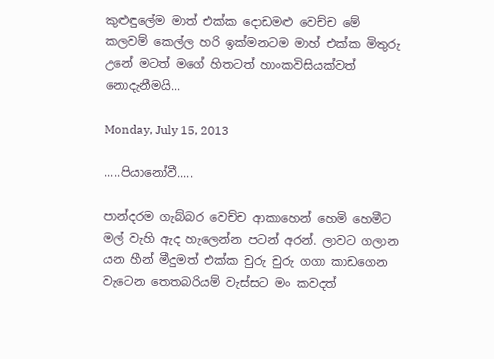කුළුඳුලේම මාත් එක්ක දොඩමළු වෙච්ච මේ කලවම් කෙල්ල හරි ඉක්මනටම මාහ් එක්ක මිතුරු උනේ මටත් මගේ හිතටත් හාංකවිසියක්වත් නොදැනීමයි...

Monday, July 15, 2013

.....පියානෝවී.....

පාන්දරම ගැබ්බර වෙච්ච ආකාහෙන් හෙමි හෙමීට මල් වැහි ඇද හැලෙන්න පටන් අරන්. ලාවට ගලාන යන හීන් මීදුමත් එක්ක චුරු චුරු ගගා කාඩගෙන වැටෙන තෙතබරියම් වැස්සට මං කවදත්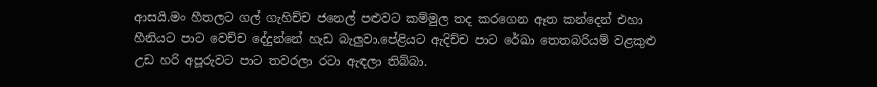ආසයි.මං හීතලට ගල් ගැහිච්ච ජනෙල් පළුවට කම්මුල තද කරගෙන ඈත කන්දෙන් එහා හීනියට පාට වෙච්ච දේදුන්නේ හැඩ බැලුවා.පේළියට ඇදිච්ච පාට රේඛා තෙතබරියම් වළකුළු උඩ හරි අපූරුවට පාට තවරලා රටා ඇඳලා තිබ්බා.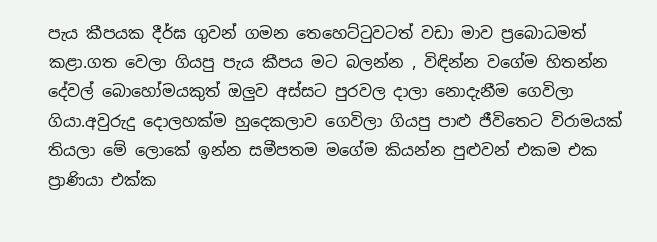පැය කීපයක දීර්ඝ ගුවන් ගමන තෙහෙට්ටුවටත් වඩා මාව ප්‍රබොධමත් කළා.ගත වෙලා ගියපු පැය කීපය මට බලන්න , විඳින්න වගේම හිතන්න දේවල් බොහෝමයකුත් ඔලුව අස්සට පුරවල දාලා නොදැනීම ගෙවිලා ගියා.අවුරුදු දොලහක්ම හුදෙකලාව ගෙවිලා ගියපු පාළු ජීවිතෙට විරාමයක් තියලා මේ ලොකේ ඉන්න සමීපතම මගේම කියන්න පුළුවන් එකම එක ප්‍රාණියා එක්ක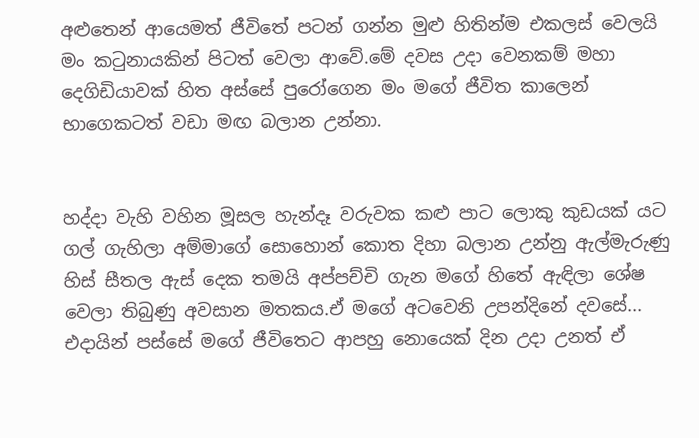අළුතෙන් ආයෙමත් ජීවිතේ පටන් ගන්න මුළු හිතින්ම එකලස් වෙලයි මං කටුනායකින් පිටත් වෙලා ආවේ.මේ දවස උදා වෙනකම් මහා දෙගිඩියාවක් හිත අස්සේ පුරෝගෙන මං මගේ ජීවිත කාලෙන් භාගෙකටත් වඩා මඟ බලාන උන්නා.


හද්දා වැහි වහින මූසල හැන්දෑ වරුවක කළු පාට ලොකු කුඩයක් යට ගල් ගැහිලා අම්මාගේ සොහොන් කොත දිහා බලාන උන්නු ඇල්මැරුණු හිස් සීතල ඇස් දෙක තමයි අප්පච්චි ගැන මගේ හිතේ ඇඳිලා ශේෂ වෙලා තිබුණු අවසාන මතකය.ඒ මගේ අටවෙනි උපන්දිනේ දවසේ... එදායින් පස්සේ මගේ ජීවිතෙට ආපහු නොයෙක් දින උදා උනත් ඒ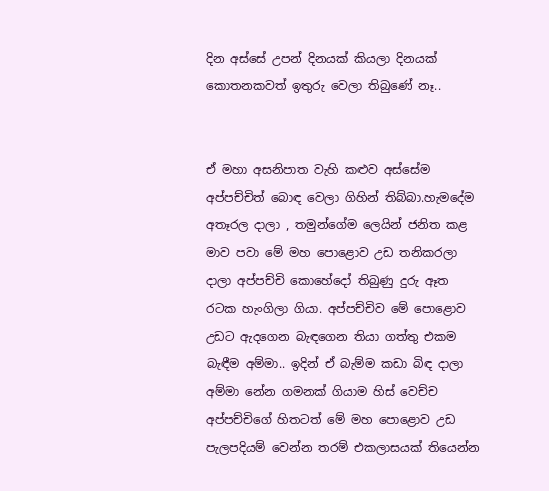දින අස්සේ උපන් දිනයක් කියලා දිනයක් කොතනකවත් ඉතුරු වෙලා තිබුණේ නෑ..


ඒ මහා අසනිපාත වැහි කළුව අස්සේම අප්පච්චිත් බොඳ වෙලා ගිහින් තිබ්බා.හැමදේම අතෑරල දාලා , තමුන්ගේම ලෙයින් ජනිත කළ මාව පවා මේ මහ පොළොව උඩ තනිකරලා දාලා අප්පච්චි කොහේදෝ තිබුණු දුරු ඈත රටක හැංගිලා ගියා. අප්පච්චිව මේ පොළොව උඩට ඇදගෙන බැඳගෙන තියා ගත්තු එකම බැඳීම අම්මා.. ඉදින් ඒ බැම්ම කඩා බිඳ දාලා අම්මා නේන ගමනක් ගියාම හිස් වෙච්ච අප්පච්චිගේ හිතටත් මේ මහ පොළොව උඩ පැලපදියම් වෙන්න තරම් එකලාසයක් තියෙන්න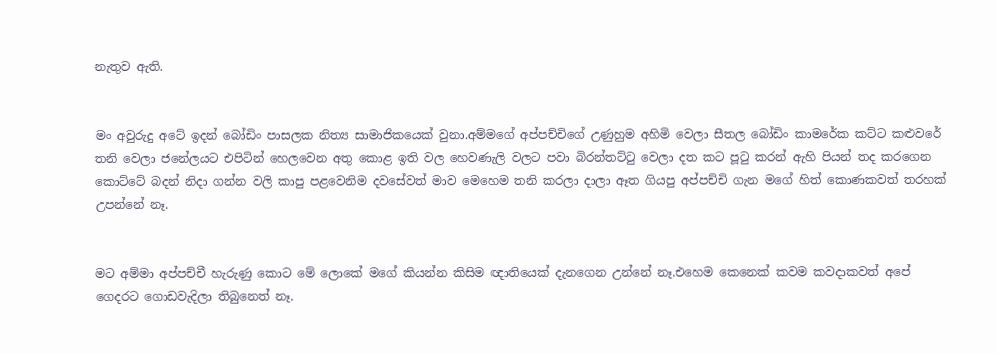නැතුව ඇති.


මං අවුරුදු අටේ ඉදන් බෝඩිං පාසලක නිත්‍ය සාමාජිකයෙක් වුනා.අම්මගේ අප්පච්චිගේ උණුහුම අහිමි වෙලා සීතල බෝඩිං කාමරේක කට්ට කළුවරේ තනි වෙලා ජනේලයට එපිටින් හෙලවෙන අතු කොළ ඉති වල හෙවණැලි වලට පවා බිරන්තට්ටු වෙලා දත කට පූටු කරන් ඇහි පියන් තද කරගෙන කොට්ටේ බදන් නිදා ගන්න වලි කාපු පළවෙනිම දවසේවත් මාව මෙහෙම තනි කරලා දාලා ඈත ගියපු අප්පච්චි ගැන මගේ හිත් කොණකවත් තරහක් උපන්නේ නෑ.


මට අම්මා අප්පච්චී හැරුණු කොට මේ ලොකේ මගේ කියන්න කිසිම ඥාතියෙක් දැනගෙන උන්නේ නෑ.එහෙම කෙනෙක් කවම කවදාකවත් අපේ ගෙදරට ගොඩවැදිලා තිබුනෙත් නෑ.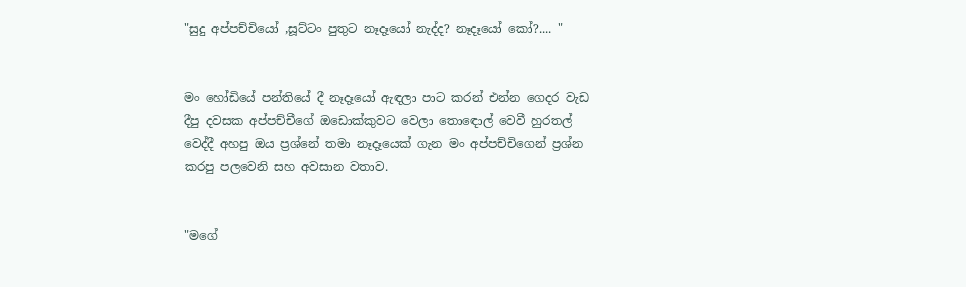"සුදු අප්පච්චියෝ ,සූට්ටං පුතුට නෑදෑයෝ නැද්ද? නෑදෑයෝ කෝ?.... "


මං හෝඩියේ පන්තියේ දී නෑදෑයෝ ඇඳලා පාට කරන් එන්න ගෙදර වැඩ දීපු දවසක අප්පච්චීගේ ඔඩොක්කුවට වෙලා තොඳොල් වෙවී හුරතල් වෙද්දී අහපු ඔය ප්‍රශ්නේ තමා නෑදෑයෙක් ගැන මං අප්පච්චිගෙන් ප්‍රශ්න කරපු පලවෙනි සහ අවසාන වතාව.


"මගේ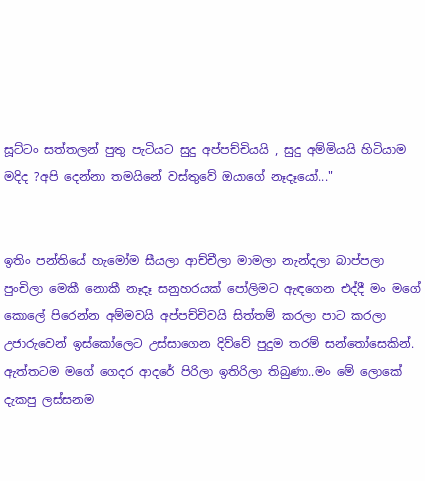සූට්ටං සත්තලන් පුතු පැටියට සුදු අප්පච්චියයි , සුදු අම්මියයි හිටියාම මදිද ?අපි දෙන්නා තමයිනේ වස්තුවේ ඔයාගේ නෑදෑයෝ..."


ඉතිං පන්තියේ හැමෝම සීයලා ආච්චීලා මාමලා නැන්දලා බාප්පලා පුංචිලා මෙකී නොකී නෑදෑ සනුහරයක් පෝලිමට ඇඳගෙන එද්දී මං මගේ කොලේ පිරෙන්න අම්මවයි අප්පච්චිවයි සිත්තම් කරලා පාට කරලා උජාරුවෙන් ඉස්කෝලෙට උස්සාගෙන දිව්වේ පුදුම තරම් සන්තෝසෙකින්.
ඇත්තටම මගේ ගෙදර ආදරේ පිරිලා ඉතිරිලා තිබුණා..මං මේ ලොකේ දැකපු ලස්සනම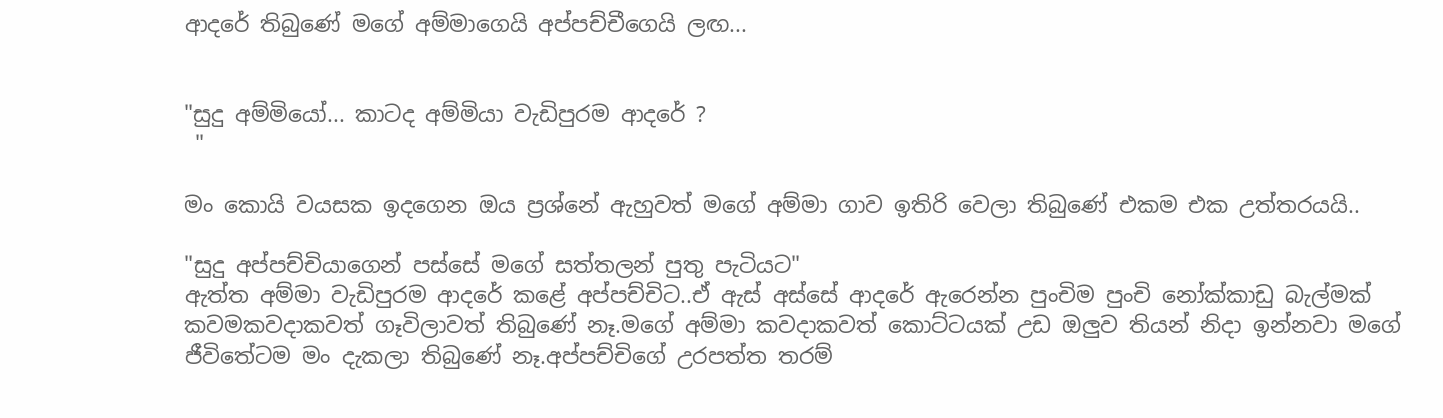ආදරේ තිබුණේ මගේ අම්මාගෙයි අප්පච්චීගෙයි ලඟ...


"සුදු අම්මියෝ... කාටද අම්මියා වැඩිපුරම ආදරේ ?
 "

මං කොයි වයසක ඉදගෙන ඔය ප්‍රශ්නේ ඇහුවත් මගේ අම්මා ගාව ඉතිරි වෙලා තිබුණේ එකම එක උත්තරයයි..

"සුදු අප්පච්චියාගෙන් පස්සේ මගේ සත්තලන් පුතු පැටියට"
ඇත්ත අම්මා වැඩිපුරම ආදරේ කළේ අප්පච්චිට..ඒ ඇස් අස්සේ ආදරේ ඇරෙන්න පුංචිම පුංචි නෝක්කාඩු බැල්මක් කවමකවදාකවත් ගෑවිලාවත් තිබුණේ නෑ.මගේ අම්මා කවදාකවත් කොට්ටයක් උඩ ඔලුව තියන් නිදා ඉන්නවා මගේ ජීවිතේටම මං දැකලා තිබුණේ නෑ.අප්පච්චිගේ උරපත්ත තරම්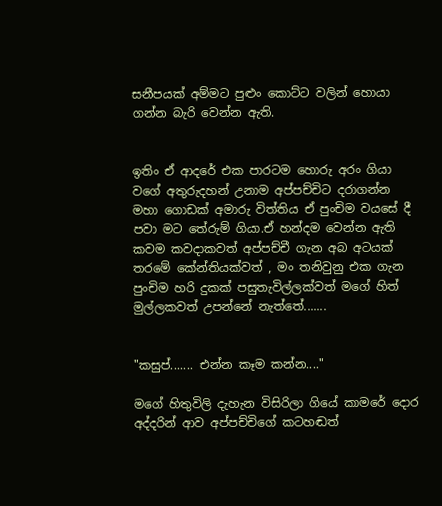සනීපයක් අම්මට පුළුං කොට්ට වලින් හොයා ගන්න බැරි වෙන්න ඇති.


ඉතිං ඒ ආදරේ එක පාරටම හොරු අරං ගියා වගේ අතුරුදහන් උනාම අප්පච්චිට දරාගන්න මහා ගොඩක් අමාරු විත්තිය ඒ පුංචිම වයසේ දී පවා මට තේරුම් ගියා.ඒ හන්දම වෙන්න ඇති කවම කවදාකවත් අප්පච්චී ගැන අබ අටයක් තරමේ කේන්තියක්වත් , මං තනිවුනු එක ගැන පුංචිම හරි දුකක් පසුතැවිල්ලක්වත් මගේ හිත් මුල්ලකවත් උපන්නේ නැත්තේ.......


"කසුප්....... එන්න කෑම කන්න...."

මගේ හිතුවිලි දැහැන විසිරිලා ගියේ කාමරේ දොර අද්දරින් ආව අප්පච්චිගේ කටහඬත්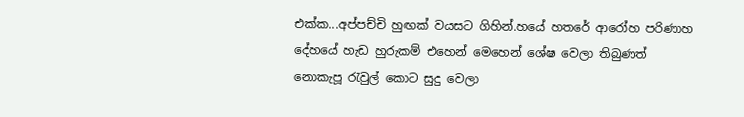එක්ක...අප්පච්චි හුඟක් වයසට ගිහින්.හයේ හතරේ ආරෝහ පරිණාහ දේහයේ හැඩ හුරුකම් එහෙන් මෙහෙන් ශේෂ වෙලා තිබුණත් නොකැපූ රැවුල් කොට සුදු වෙලා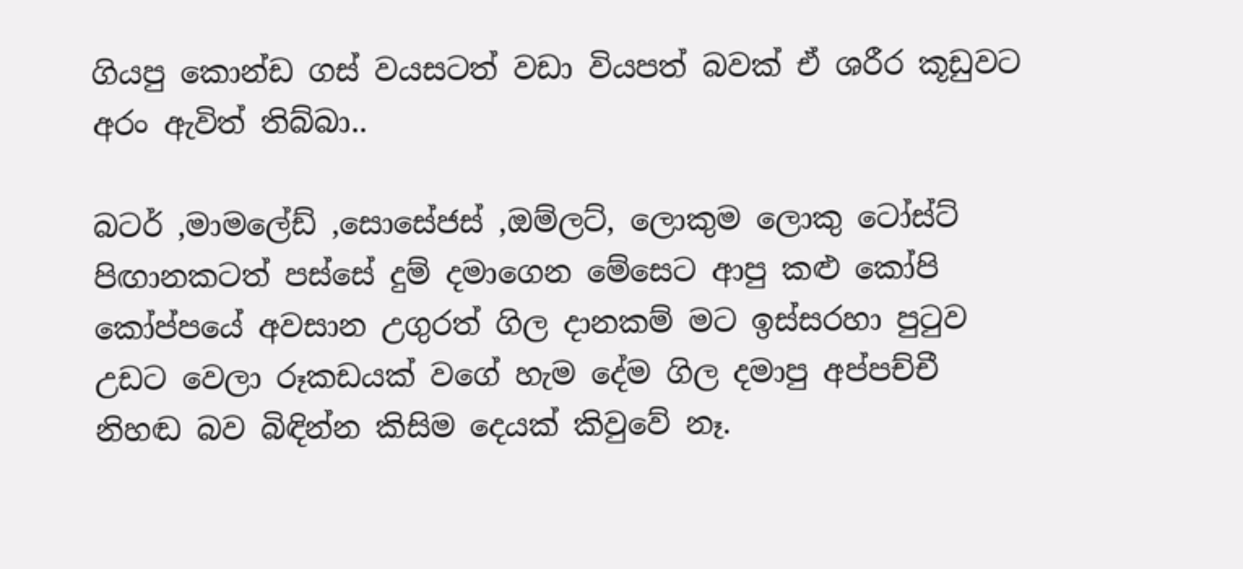ගියපු කොන්ඩ ගස් වයසටත් වඩා වියපත් බවක් ඒ ශරීර කූඩුවට අරං ඇවිත් තිබ්බා..

බටර් ,මාමලේඩ් ,සොසේජස් ,ඔම්ලට්, ලොකුම ලොකු ටෝස්ට් පිඟානකටත් පස්සේ දුම් දමාගෙන මේසෙට ආපු කළු කෝපි කෝප්පයේ අවසාන උගුරත් ගිල දානකම් මට ඉස්සරහා පුටුව උඩට වෙලා රූකඩයක් වගේ හැම දේම ගිල දමාපු අප්පච්චී නිහඬ බව බිඳින්න කිසිම දෙයක් කිවුවේ නෑ.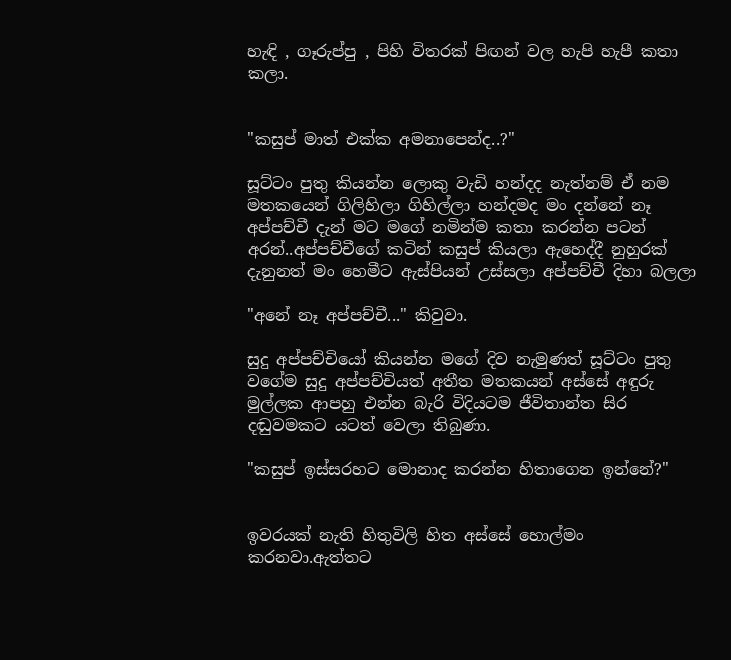හැඳි , ගෑරුප්පු , පිහි විතරක් පිඟන් වල හැපි හැපී කතා කලා.


"කසුප් මාත් එක්ක අමනාපෙන්ද..?"

සූට්ටං පුතු කියන්න ලොකු වැඩි හන්දද නැත්නම් ඒ නම මතකයෙන් ගිලිහිලා ගිහිල්ලා හන්දමද මං දන්නේ නෑ අප්පච්චී දැන් මට මගේ නමින්ම කතා කරන්න පටන් අරන්..අප්පච්චීගේ කටින් කසුප් කියලා ඇහෙද්දී නුහුරක් දැනුනත් මං හෙමීට ඇස්පියන් උස්සලා අප්පච්චී දිහා බලලා

"අනේ නෑ අප්පච්චී..." කිවුවා.

සුදු අප්පච්චියෝ කියන්න මගේ දිව නැමුණත් සූට්ටං පුතු වගේම සුදු අප්පච්චියත් අතීත මතකයන් අස්සේ අඳුරු මුල්ලක ආපහු එන්න බැරි විදියටම ජීවිතාන්ත සිර දඬුවමකට යටත් වෙලා තිබුණා.

"කසුප් ඉස්සරහට මොනාද කරන්න හිතාගෙන ඉන්නේ?"


ඉවරයක් නැති හිතුවිලි හිත අස්සේ හොල්මං කරනවා.ඇත්තට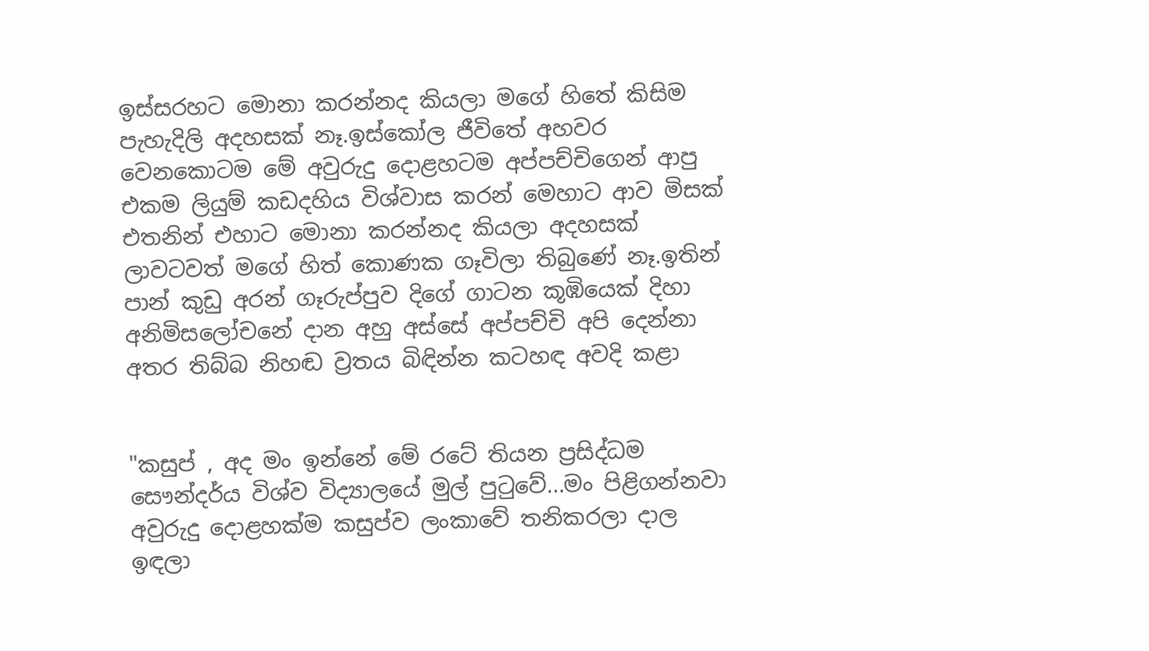ඉස්සරහට මොනා කරන්නද කියලා මගේ හිතේ කිසිම පැහැදිලි අදහසක් නෑ.ඉස්කෝල ජීවිතේ අහවර වෙනකොටම මේ අවුරුදු දොළහටම අප්පච්චිගෙන් ආපු එකම ලියුම් කඩදහිය විශ්වාස කරන් මෙහාට ආව මිසක් එතනින් එහාට මොනා කරන්නද කියලා අදහසක් ලාවටවත් මගේ හිත් කොණක ගෑවිලා තිබුණේ නෑ.ඉතින් පාන් කුඩු අරන් ගෑරුප්පුව දිගේ ගාටන කූඹියෙක් දිහා අනිමිසලෝචනේ දාන අහු අස්සේ අප්පච්චි අපි දෙන්නා අතර තිබ්බ නිහඬ ව්‍රතය බිඳින්න කටහඳ අවදි කළා


"කසුප් , අද මං ඉන්නේ මේ රටේ තියන ප්‍රසිද්ධම සෞන්දර්ය විශ්ව විද්‍යාලයේ මුල් පුටුවේ...මං පිළිගන්නවා අවුරුදු දොළහක්ම කසුප්ව ලංකාවේ තනිකරලා දාල ඉඳලා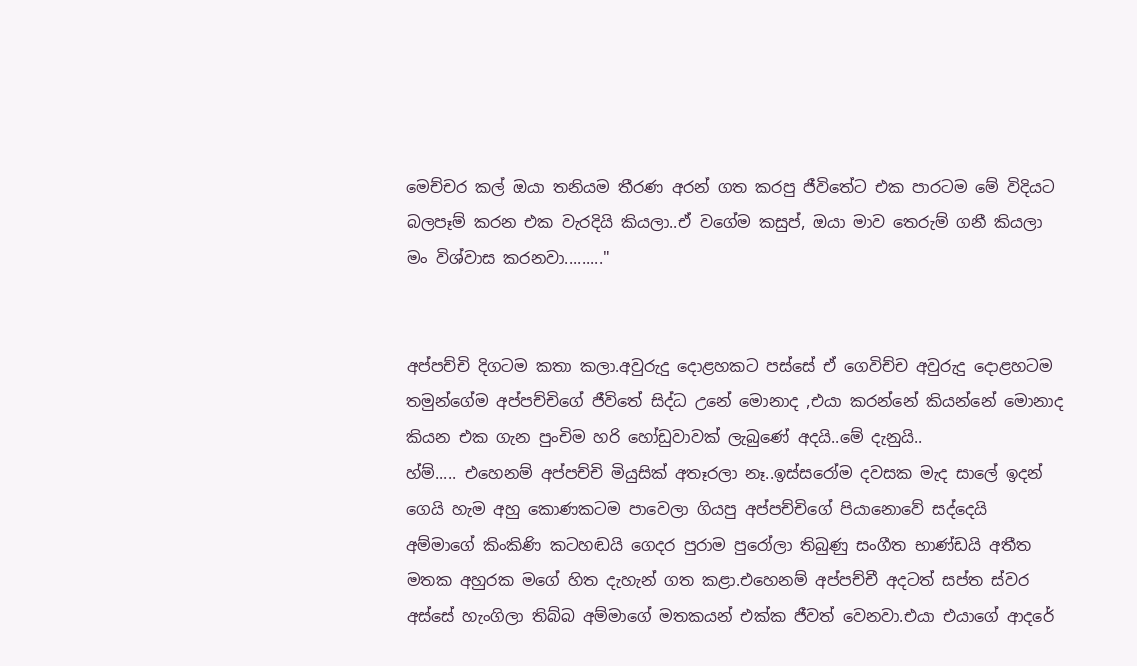මෙච්චර කල් ඔයා තනියම තීරණ අරන් ගත කරපු ජීවිතේට එක පාරටම මේ විදියට බලපෑම් කරන එක වැරදියි කියලා..ඒ වගේම කසුප්, ඔයා මාව තෙරුම් ගනී කියලා මං විශ්වාස කරනවා........."


අප්පච්චි දිගටම කතා කලා.අවුරුදු දොළහකට පස්සේ ඒ ගෙවිච්ච අවුරුදු දොළහටම තමුන්ගේම අප්පච්චිගේ ජීවිතේ සිද්ධ උනේ මොනාද ,එයා කරන්නේ කියන්නේ මොනාද කියන එක ගැන පුංචිම හරි හෝඩුවාවක් ලැබුණේ අදයි..මේ දැනුයි..
හ්ම්..... එහෙනම් අප්පච්චි මියුසික් අතෑරලා නෑ..ඉස්සරෝම දවසක මැද සාලේ ඉදන් ගෙයි හැම අහු කොණකටම පාවෙලා ගියපු අප්පච්චිගේ පියානොවේ සද්දෙයි අම්මාගේ කිංකිණි කටහඬයි ගෙදර පුරාම පුරෝලා තිබුණු සංගීත භාණ්ඩයි අතීත මතක අහුරක මගේ හිත දැහැන් ගත කළා.එහෙනම් අප්පච්චී අදටත් සප්ත ස්වර අස්සේ හැංගිලා තිබ්බ අම්මාගේ මතකයන් එක්ක ජීවත් වෙනවා.එයා එයාගේ ආදරේ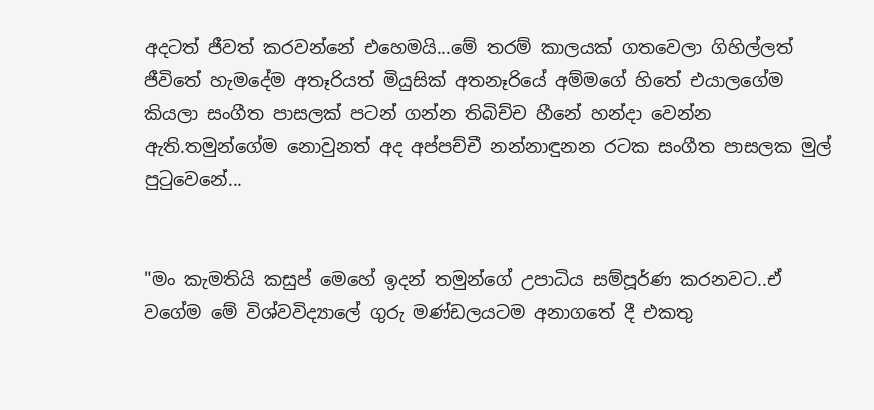අදටත් ජීවත් කරවන්නේ එහෙමයි...මේ තරම් කාලයක් ගතවෙලා ගිහිල්ලත් ජීවිතේ හැමදේම අතෑරියත් මියුසික් අතනෑරියේ අම්මගේ හිතේ එයාලගේම කියලා සංගීත පාසලක් පටන් ගන්න තිබිච්ච හීනේ හන්දා වෙන්න ඇති.තමුන්ගේම නොවුනත් අද අප්පච්චී නන්නාඳුනන රටක සංගීත පාසලක මුල් පුටුවෙනේ...


"මං කැමතියි කසුප් මෙහේ ඉදන් තමුන්ගේ උපාධිය සම්පූර්ණ කරනවට..ඒ වගේම මේ විශ්වවිද්‍යාලේ ගුරු මණ්ඩලයටම අනාගතේ දී එකතු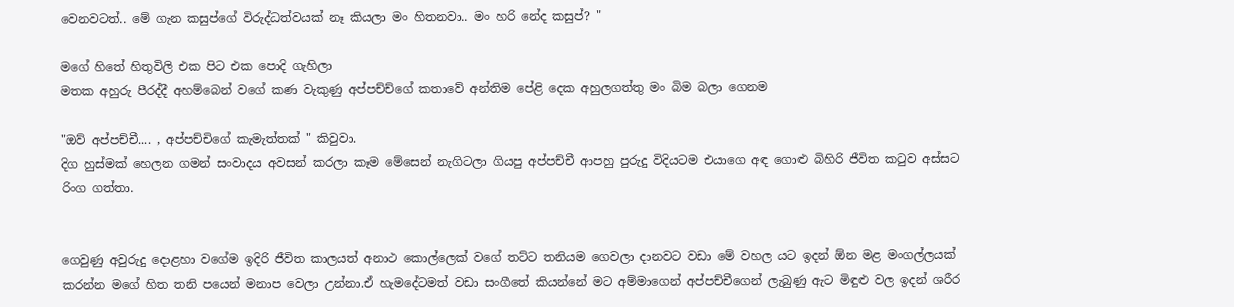වෙනවටත්.. මේ ගැන කසුප්ගේ විරුද්ධත්වයක් නෑ කියලා මං හිතනවා.. මං හරි නේද කසුප්? "

මගේ හිතේ හිතුවිලි එක පිට එක පොදි ගැහිලා
මතක අහුරු පීරද්දී අහම්බෙන් වගේ කණ වැකුණු අප්පච්ච්ගේ කතාවේ අන්තිම පේළි දෙක අහුලගත්තු මං බිම බලා ගෙනම

"ඔව් අප්පච්චී.... , අප්පච්චිගේ කැමැත්තක් " කිවුවා.
දිග හුස්මක් හෙලන ගමන් සංවාදය අවසන් කරලා කෑම මේසෙන් නැගිටලා ගියපු අප්පච්චී ආපහු පුරුදු විදියටම එයාගෙ අඳ ගොළු බිහිරි ජීවිත කටුව අස්සට රිංග ගත්තා.


ගෙවුණු අවුරුදු දොළහා වගේම ඉදිරි ජීවිත කාලයත් අනාථ කොල්ලෙක් වගේ තට්ට තනියම ගෙවලා දානවට වඩා මේ වහල යට ඉදන් ඕන මළ මංගල්ලයක් කරන්න මගේ හිත තනි පයෙන් මනාප වෙලා උන්නා.ඒ හැමදේටමත් වඩා සංගීතේ කියන්නේ මට අම්මාගෙන් අප්පච්චීගෙන් ලැබුණු ඇට මිඳුළු වල ඉදන් ශරීර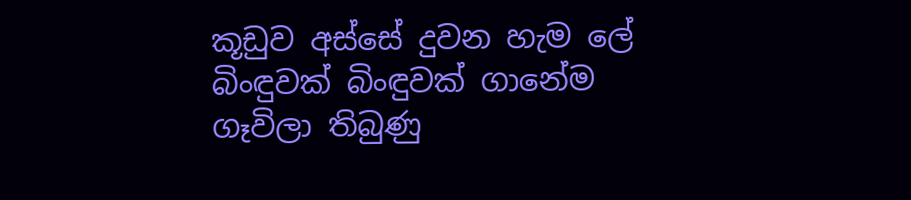කූඩුව අස්සේ දුවන හැම ලේ බිංඳුවක් බිංඳුවක් ගානේම ගෑවිලා තිබුණු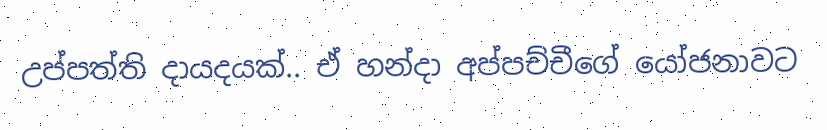උප්පත්ති දායදයක්.. ඒ හන්දා අප්පච්චීගේ යෝජනාවට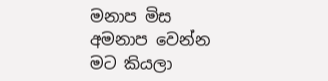මනාප මිස අමනාප වෙන්න මට කියලා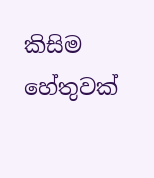කිසිම හේතුවක්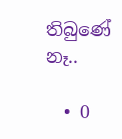තිබුණේ නෑ..

  • 0